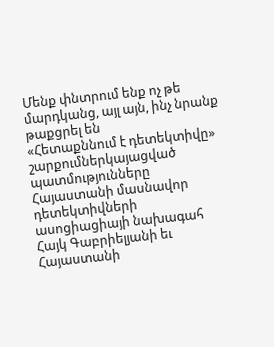Մենք փնտրում ենք ոչ թե մարդկանց, այլ այն, ինչ նրանք թաքցրել են
«Հետաքննում է դետեկտիվը» շարքումներկայացված պատմությունները Հայաստանի մասնավոր դետեկտիվների ասոցիացիայի նախագահ Հայկ Գաբրիելյանի եւ Հայաստանի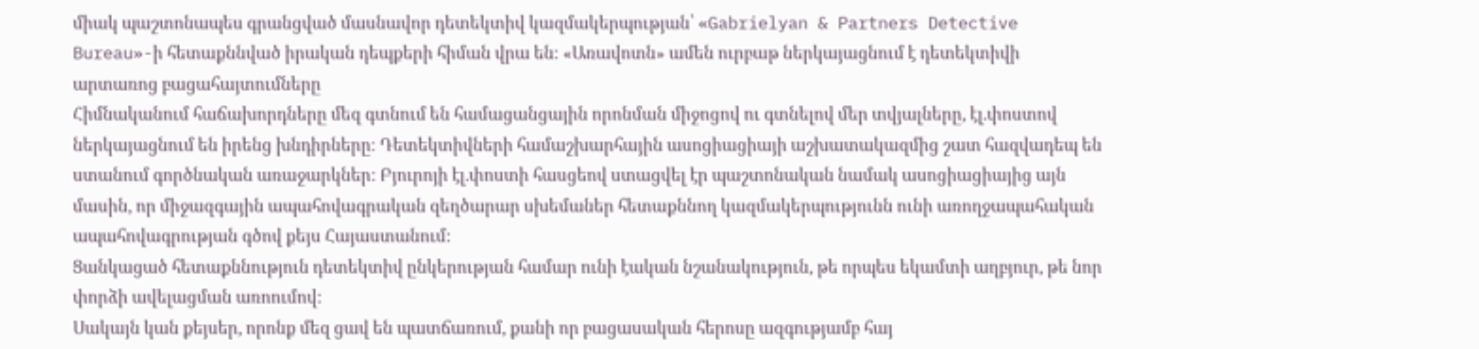միակ պաշտոնապես գրանցված մասնավոր դետեկտիվ կազմակերպության՝ «Gabrielyan & Partners Detective Bureau»-ի հետաքննված իրական դեպքերի հիման վրա են։ «Առավոտն» ամեն ուրբաթ ներկայացնում է դետեկտիվի արտառոց բացահայտումները
Հիմնականում հաճախորդները մեզ գտնում են համացանցային որոնման միջոցով ու գտնելով մեր տվյալները, էլ.փոստով ներկայացնում են իրենց խնդիրները։ Դետեկտիվների համաշխարհային ասոցիացիայի աշխատակազմից շատ հազվադեպ են ստանում գործնական առաջարկներ: Բյուրոյի էլ.փոստի հասցեով ստացվել էր պաշտոնական նամակ ասոցիացիայից այն մասին, որ միջազգային ապահովագրական զեղծարար սխեմաներ հետաքննող կազմակերպությունն ունի առողջապահական ապահովագրության գծով քեյս Հայաստանում:
Ցանկացած հետաքննություն դետեկտիվ ընկերության համար ունի էական նշանակություն, թե որպես եկամտի աղբյուր, թե նոր փորձի ավելացման առոումով:
Սակայն կան քեյսեր, որոնք մեզ ցավ են պատճառում, քանի որ բացասական հերոսը ազգությամբ հայ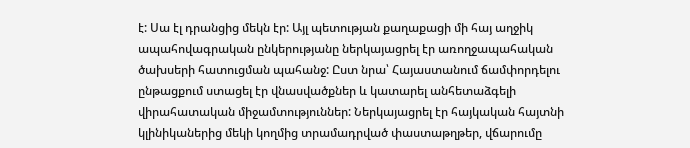է: Սա էլ դրանցից մեկն էր: Այլ պետության քաղաքացի մի հայ աղջիկ ապահովագրական ընկերությանը ներկայացրել էր առողջապահական ծախսերի հատուցման պահանջ: Ըստ նրա՝ Հայաստանում ճամփորդելու ընթացքում ստացել էր վնասվածքներ և կատարել անհետաձգելի վիրահատական միջամտություններ: Ներկայացրել էր հայկական հայտնի կլինիկաներից մեկի կողմից տրամադրված փաստաթղթեր, վճարումը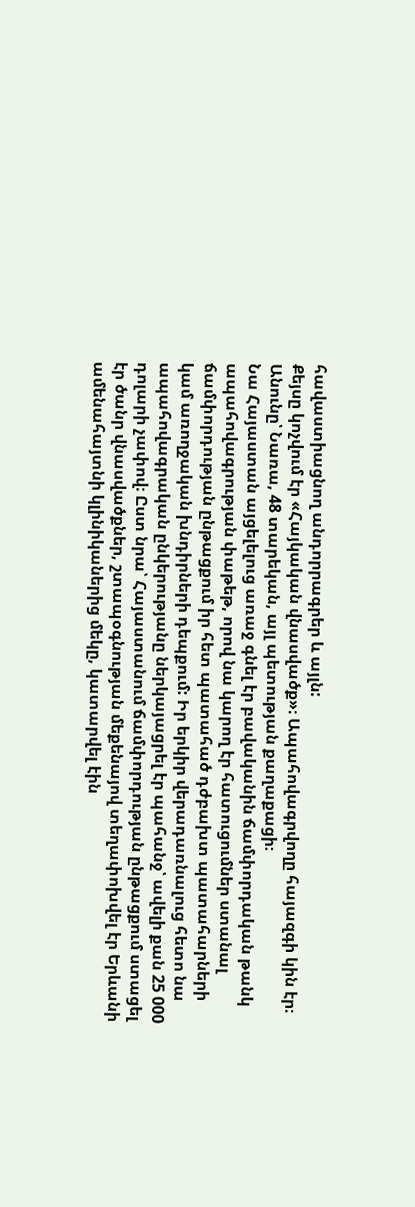հավաստիացնող անդորրագրեր և այլն:
Քեյսը կոչվում էր «Հայկական վնասվածք»։ Ապահովագրվողը հայազգի կին էր։ Անունը՝ Նառա, 48 տարեկան, այլ պետության քաղաքացի։
Նա Հայաստան այցելելուց առաջ գնել էր բավականին ճամփորդական թանկ ապահովագրության փաթեթ, որով նա կարող էր հատուցումներ ստանալ ճամփորդության ընթացքում իր հետ պատահած դժբախտ պատահարների կամ առողջական խնդիրների դեպքում: Իր երկիր վերադառնալուց հետո նա ապահովագրական ընկերությանը ներկայացրել էր պահանջ՝ ավելի քան 25 000 դոլարի չափով։ Ըստ նրա՝ Հայաստանում ճամփորդության ընթացքում ստացել էր ծանր վնասվածքներ, շտապօգնության մեքենայով տեղափոխվել էր Երևանի ամենահայտնի կլինիկաներից մեկը, կատարվել էին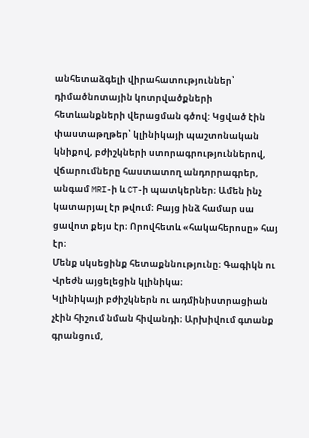անհետաձգելի վիրահատություններ՝ դիմածնոտային կոտրվածքների հետևանքների վերացման գծով: Կցված էին փաստաթղթեր՝ կլինիկայի պաշտոնական կնիքով, բժիշկների ստորագրություններով, վճարումները հաստատող անդորրագրեր, անգամ MRI-ի և CT-ի պատկերներ։ Ամեն ինչ կատարյալ էր թվում։ Բայց ինձ համար սա ցավոտ քեյս էր։ Որովհետև «հակահերոսը» հայ էր։
Մենք սկսեցինք հետաքննությունը։ Գագիկն ու Վրեժն այցելեցին կլինիկա։
Կլինիկայի բժիշկներն ու ադմինիստրացիան չէին հիշում նման հիվանդի։ Արխիվում գտանք գրանցում,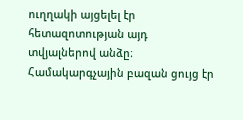ուղղակի այցելել էր հետազոտության այդ տվյալներով անձը։
Համակարգչային բազան ցույց էր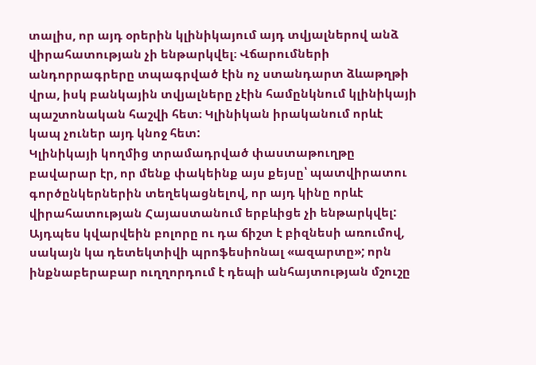տալիս, որ այդ օրերին կլինիկայում այդ տվյալներով անձ վիրահատության չի ենթարկվել։ Վճարումների անդորրագրերը տպագրված էին ոչ ստանդարտ ձևաթղթի վրա, իսկ բանկային տվյալները չէին համընկնում կլինիկայի պաշտոնական հաշվի հետ։ Կլինիկան իրականում որևէ կապ չուներ այդ կնոջ հետ:
Կլինիկայի կողմից տրամադրված փաստաթուղթը բավարար էր, որ մենք փակեինք այս քեյսը՝ պատվիրատու գործընկերներին տեղեկացնելով, որ այդ կինը որևէ վիրահատության Հայաստանում երբևիցե չի ենթարկվել: Այդպես կվարվեին բոլորը ու դա ճիշտ է բիզնեսի առումով, սակայն կա դետեկտիվի պրոֆեսիոնալ «ազարտը»; որն ինքնաբերաբար ուղղորդում է դեպի անհայտության մշուշը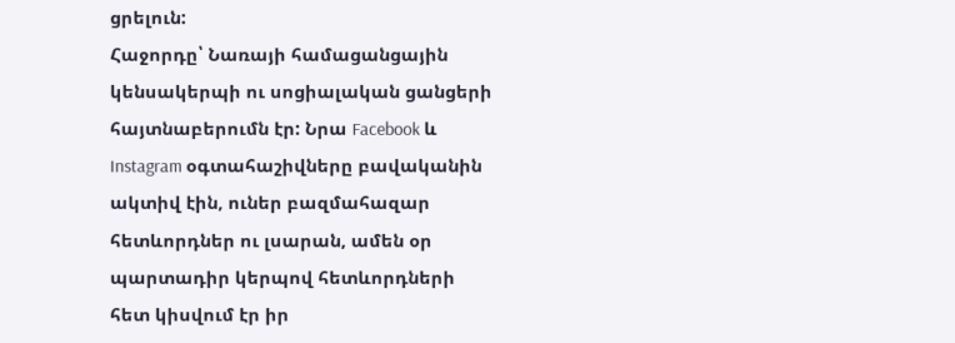ցրելուն:
Հաջորդը՝ Նառայի համացանցային կենսակերպի ու սոցիալական ցանցերի հայտնաբերումն էր: Նրա Facebook և Instagram օգտահաշիվները բավականին ակտիվ էին, ուներ բազմահազար հետևորդներ ու լսարան, ամեն օր պարտադիր կերպով հետևորդների հետ կիսվում էր իր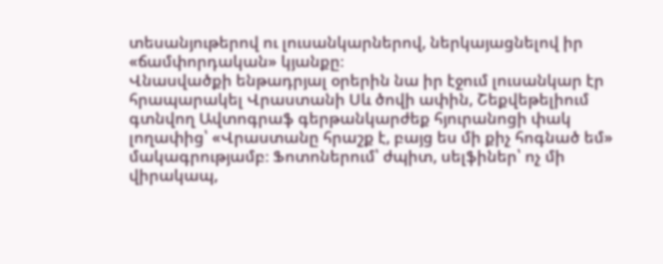տեսանյութերով ու լուսանկարներով, ներկայացնելով իր «ճամփորդական» կյանքը։
Վնասվածքի ենթադրյալ օրերին նա իր էջում լուսանկար էր հրապարակել Վրաստանի Սև ծովի ափին, Շեքվեթելիում գտնվող Ավտոգրաֆ գերթանկարժեք հյուրանոցի փակ լողափից՝ «Վրաստանը հրաշք է, բայց ես մի քիչ հոգնած եմ» մակագրությամբ։ Ֆոտոներում՝ ժպիտ, սելֆիներ՝ ոչ մի վիրակապ,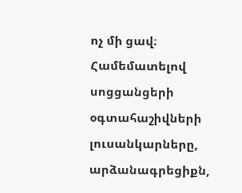ոչ մի ցավ։ Համեմատելով սոցցանցերի օգտահաշիվների լուսանկարները, արձանագրեցիքն,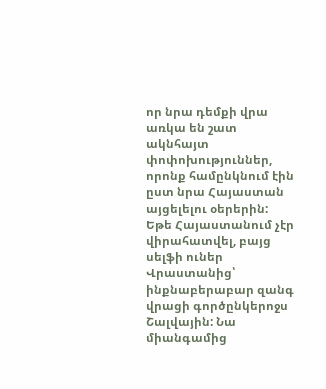որ նրա դեմքի վրա առկա են շատ ակնհայտ փոփոխություններ, որոնք համընկնում էին ըստ նրա Հայաստան այցելելու օերերին:
Եթե Հայաստանում չէր վիրահատվել, բայց սելֆի ուներ Վրաստանից՝ ինքնաբերաբար զանգ վրացի գործընկերոջս Շալվային: Նա միանգամից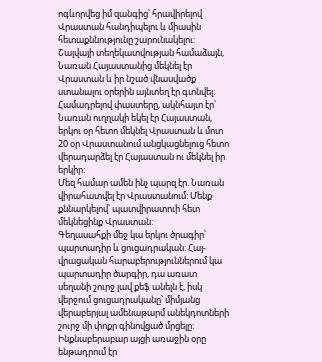ոգևորվեց իմ զանգից՝ հրավիրելով Վրաստան հանդիպելու և միասին հետաքննությունը շարունակելու:
Շալվայի տեղեկատվության համաձայն, Նառան Հայաստանից մեկնել էր Վրաստան և իր նշած վնասվածք ստանալու օրերին այնտեղ էր գտնվել:
Համադրելով փաստերը, ակնհայտ էր՝ Նառան ուղղակի եկել էր Հայաստան, երկու օր հետո մեկնել Վրաստան և մոտ 20 օր Վրաստանում անցկացնելուց հետո վերադարձել էր Հայաստան ու մեկնել իր երկիր:
Մեզ համար ամեն ինչ պարզ էր. Նառան վիրահատվել էր Վրաստանում: Մենք քննարկելով՝ պատվիրատուի հետ մեկնեցինք Վրաստան:
Գեղասահքի մեջ կա երկու ծրագիր՝ պարտադիր և ցուցադրական: Հայ-վրացական հարաբերություններում կա պարտադիր ծարգիր, դա առատ սեղանի շուրջ լավ քեֆ անելն է, իսկ վերջում ցուցադրականը՝ միմյանց վերաբերյալ ամենաթարմ անեկդոտների շուրջ մի փոքր գինովցած մրցելը:
Ինքնաբերաբար այցի առաջին օրը ենթադրում էր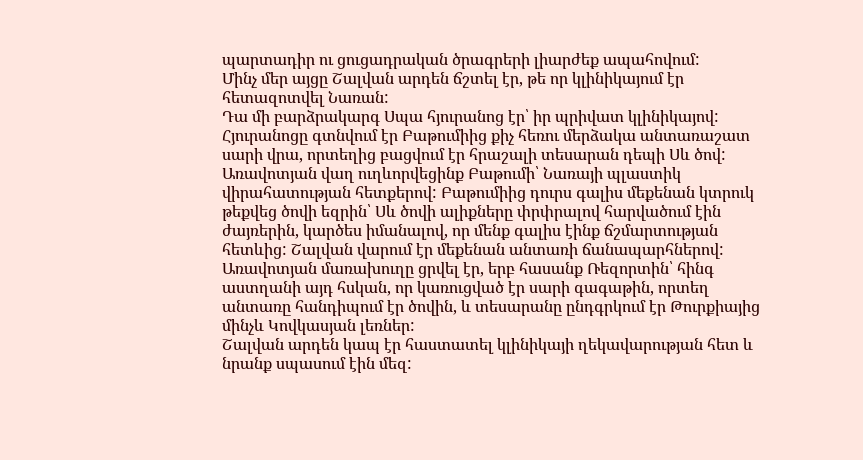պարտադիր ու ցուցադրական ծրագրերի լիարժեք ապահովում:
Մինչ մեր այցը Շալվան արդեն ճշտել էր, թե որ կլինիկայում էր հետազոտվել Նառան:
Դա մի բարձրակարգ Սպա հյուրանոց էր՝ իր պրիվատ կլինիկայով: Հյուրանոցը գտնվում էր Բաթումիից քիչ հեռու մերձակա անտառաշատ սարի վրա, որտեղից բացվում էր հրաշալի տեսարան դեպի Սև ծով:
Առավոտյան վաղ ուղևորվեցինք Բաթումի՝ Նառայի պլաստիկ վիրահատության հետքերով: Բաթումիից դուրս գալիս մեքենան կտրուկ թեքվեց ծովի եզրին՝ Սև ծովի ալիքները փրփրալով հարվածում էին ժայռերին, կարծես իմանալով, որ մենք գալիս էինք ճշմարտության հետևից: Շալվան վարում էր մեքենան անտառի ճանապարհներով:
Առավոտյան մառախուղը ցրվել էր, երբ հասանք Ռեզորտին՝ հինգ աստղանի այդ հսկան, որ կառուցված էր սարի գագաթին, որտեղ անտառը հանդիպում էր ծովին, և տեսարանը ընդգրկում էր Թուրքիայից մինչև Կովկասյան լեռներ:
Շալվան արդեն կապ էր հաստատել կլինիկայի ղեկավարության հետ և նրանք սպասում էին մեզ: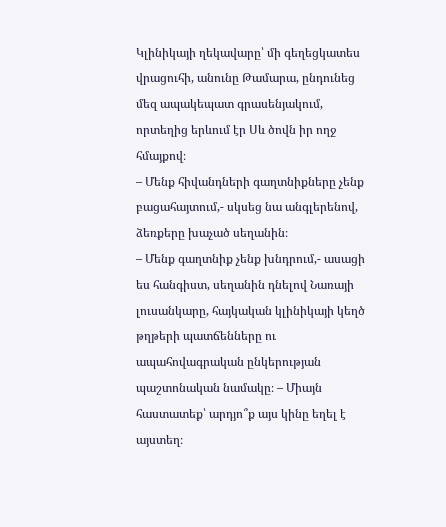Կլինիկայի ղեկավարը՝ մի գեղեցկատես վրացուհի, անունը Թամարա, ընդունեց մեզ ապակեպատ գրասենյակում, որտեղից երևում էր Սև ծովն իր ողջ հմայքով։
– Մենք հիվանդների գաղտնիքները չենք բացահայտում,- սկսեց նա անգլերենով, ձեռքերը խաչած սեղանին։
– Մենք գաղտնիք չենք խնդրում,- ասացի ես հանգիստ, սեղանին դնելով Նառայի լուսանկարը, հայկական կլինիկայի կեղծ թղթերի պատճենները ու ապահովագրական ընկերության պաշտոնական նամակը։ – Միայն հաստատեք՝ արդյո՞ք այս կինը եղել է այստեղ։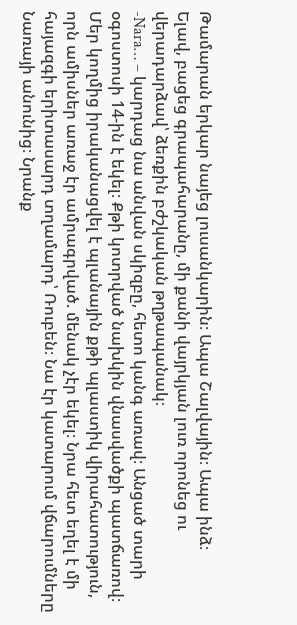Թամարան երկար նայեց լուսանկարին։ Ապա Շալվային։ Ապա ինձ։
Ելավ, բացեց գրապահարանը, մի քանի վայրկյան լուռ որոնեց ու վերադարձավ՝ ձեռքին բժշկական թղթապանակ։
-Nara… – կարդաց նա անվան սկիզբը, հետո կանգ առավ։ Անցած տարի օգոստոսի 14-ին է եկել։ Քթի կոտրված նախկին վնասվածքի պատճառով։ Մեր կողմից իրականացվել է պլանային քթի պլաստիկ վիրահատություն, որն ամիսներ առաջ էր ամրագրված. մենակ չէր եկել։ Նրա հետ եղել է մի հայազգի երիտասարդ տղամարդ՝ Ռուբեն։ Նա էր կատարում վճարումները Նառայի անունից։ Նրանք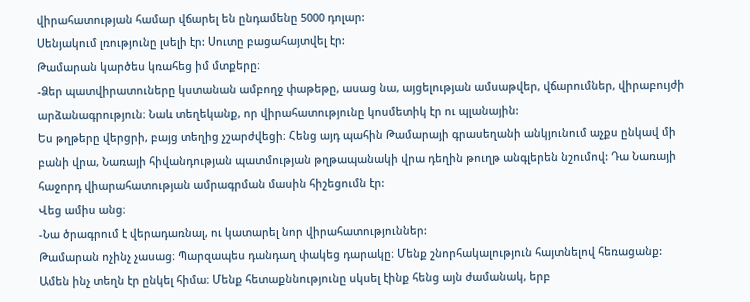վիրահատության համար վճարել են ընդամենը 5000 դոլար:
Սենյակում լռությունը լսելի էր: Սուտը բացահայտվել էր:
Թամարան կարծես կռահեց իմ մտքերը։
-Ձեր պատվիրատուները կստանան ամբողջ փաթեթը, ասաց նա, այցելության ամսաթվեր, վճարումներ, վիրաբույժի արձանագրություն։ Նաև տեղեկանք, որ վիրահատությունը կոսմետիկ էր ու պլանային:
Ես թղթերը վերցրի, բայց տեղից չշարժվեցի։ Հենց այդ պահին Թամարայի գրասեղանի անկյունում աչքս ընկավ մի բանի վրա, Նառայի հիվանդության պատմության թղթապանակի վրա դեղին թուղթ անգլերեն նշումով: Դա Նառայի հաջորդ վիարահատության ամրագրման մասին հիշեցումն էր:
Վեց ամիս անց։
-Նա ծրագրում է վերադառնալ, ու կատարել նոր վիրահատություններ:
Թամարան ոչինչ չասաց։ Պարզապես դանդաղ փակեց դարակը։ Մենք շնորհակալություն հայտնելով հեռացանք:
Ամեն ինչ տեղն էր ընկել հիմա։ Մենք հետաքննությունը սկսել էինք հենց այն ժամանակ, երբ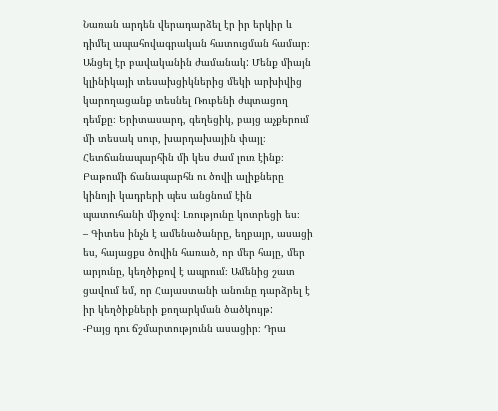Նառան արդեն վերադարձել էր իր երկիր և դիմել ապահովագրական հատուցման համար։ Անցել էր բավականին ժամանակ: Մենք միայն կլինիկայի տեսախցիկներից մեկի արխիվից կարողացանք տեսնել Ռուբենի ժպտացող դեմքը։ Երիտասարդ, գեղեցիկ, բայց աչքերում մի տեսակ սուր, խարդախային փայլ։
Հետճանապարհին մի կես ժամ լուռ էինք։ Բաթումի ճանապարհն ու ծովի ալիքները կինոյի կադրերի պես անցնում էին պատուհանի միջով։ Լռությունը կոտրեցի ես։
– Գիտես ինչն է ամենածանրը, եղբայր, ասացի ես, հայացքս ծովին հառած, որ մեր հայը, մեր արյունը, կեղծիքով է ապրում։ Ամենից շատ ցավում եմ, որ Հայաստանի անունը դարձրել է իր կեղծիքների քողարկման ծածկույթ:
-Բայց դու ճշմարտությունն ասացիր։ Դրա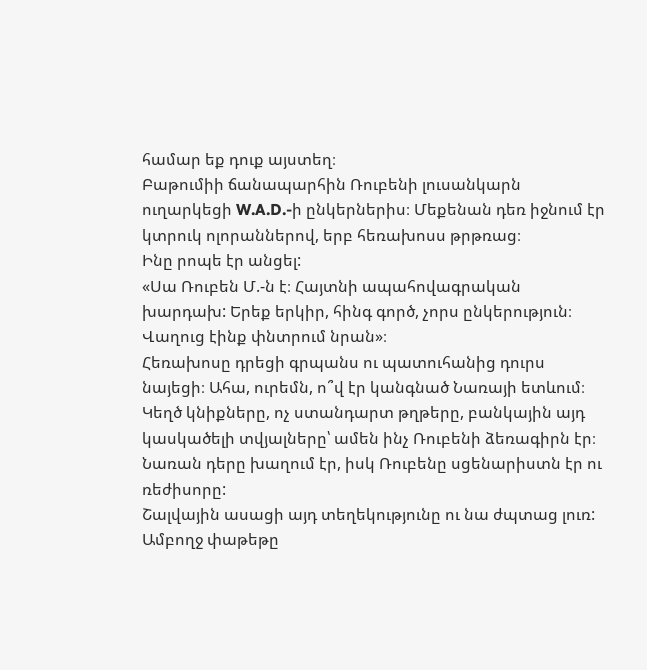համար եք դուք այստեղ։
Բաթումիի ճանապարհին Ռուբենի լուսանկարն ուղարկեցի W.A.D.-ի ընկերներիս։ Մեքենան դեռ իջնում էր կտրուկ ոլորաններով, երբ հեռախոսս թրթռաց։
Ինը րոպե էր անցել:
«Սա Ռուբեն Մ.-ն է։ Հայտնի ապահովագրական խարդախ: Երեք երկիր, հինգ գործ, չորս ընկերություն։ Վաղուց էինք փնտրում նրան»։
Հեռախոսը դրեցի գրպանս ու պատուհանից դուրս նայեցի։ Ահա, ուրեմն, ո՞վ էր կանգնած Նառայի ետևում։ Կեղծ կնիքները, ոչ ստանդարտ թղթերը, բանկային այդ կասկածելի տվյալները՝ ամեն ինչ Ռուբենի ձեռագիրն էր։ Նառան դերը խաղում էր, իսկ Ռուբենը սցենարիստն էր ու ռեժիսորը:
Շալվային ասացի այդ տեղեկությունը ու նա ժպտաց լուռ:
Ամբողջ փաթեթը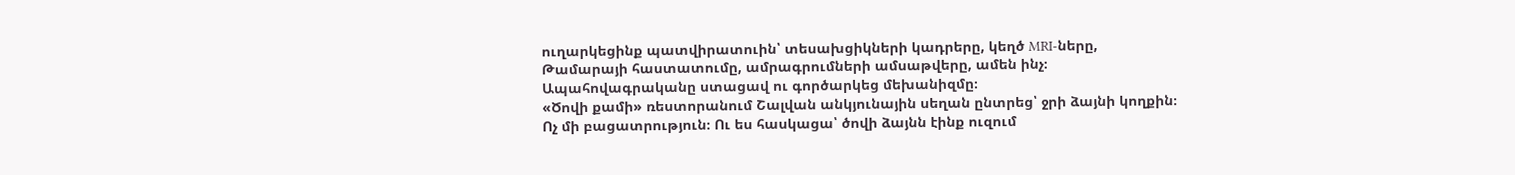ուղարկեցինք պատվիրատուին՝ տեսախցիկների կադրերը, կեղծ MRI-ները, Թամարայի հաստատումը, ամրագրումների ամսաթվերը, ամեն ինչ։ Ապահովագրականը ստացավ ու գործարկեց մեխանիզմը։
«Ծովի քամի» ռեստորանում Շալվան անկյունային սեղան ընտրեց՝ ջրի ձայնի կողքին։ Ոչ մի բացատրություն։ Ու ես հասկացա՝ ծովի ձայնն էինք ուզում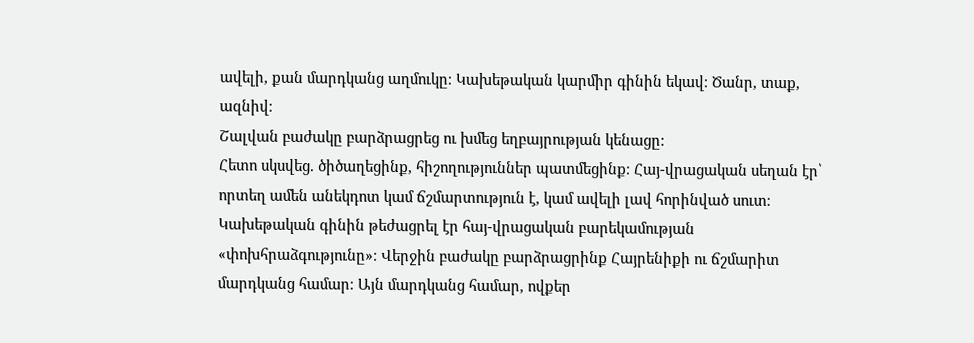ավելի, քան մարդկանց աղմուկը։ Կախեթական կարմիր գինին եկավ։ Ծանր, տաք, ազնիվ։
Շալվան բաժակը բարձրացրեց ու խմեց եղբայրության կենացը:
Հետո սկսվեց. ծիծաղեցինք, հիշողություններ պատմեցինք։ Հայ-վրացական սեղան էր՝ որտեղ ամեն անեկդոտ կամ ճշմարտություն է, կամ ավելի լավ հորինված սուտ։ Կախեթական գինին թեժացրել էր հայ-վրացական բարեկամության «փոխհրաձգությունը»։ Վերջին բաժակը բարձրացրինք Հայրենիքի ու ճշմարիտ մարդկանց համար։ Այն մարդկանց համար, ովքեր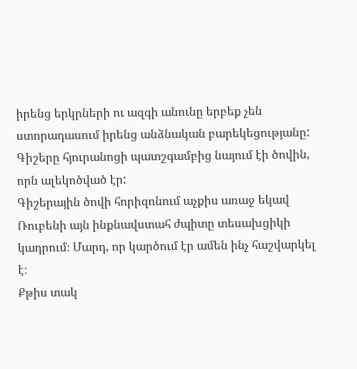իրենց երկրների ու ազգի անունը երբեք չեն ստորադասում իրենց անձնական բարեկեցությանը:
Գիշերը հյուրանոցի պատշգամբից նայում էի ծովին, որն ալեկոծված էր:
Գիշերային ծովի հորիզոնում աչքիս առաջ եկավ Ռուբենի այն ինքնավստահ ժպիտը տեսախցիկի կադրում։ Մարդ, որ կարծում էր ամեն ինչ հաշվարկել է։
Քթիս տակ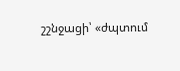շշնջացի՝ «ժպտում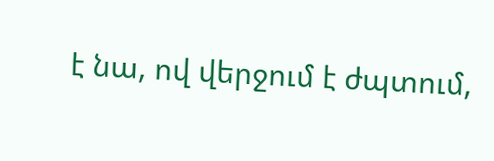է նա, ով վերջում է ժպտում,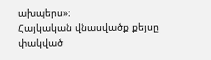ախպերս»։
Հայկական վնասվածք քեյսը փակված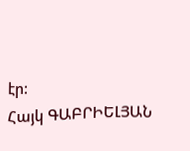էր:
Հայկ ԳԱԲՐԻԵԼՅԱՆ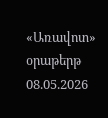«Առավոտ» օրաթերթ
08.05.2026